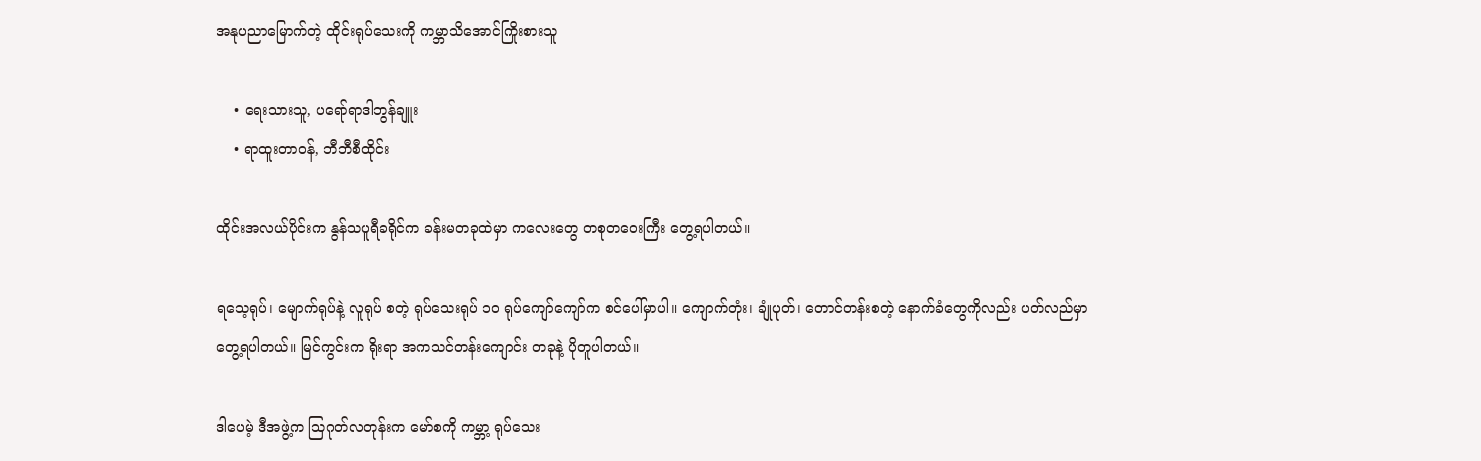အနုပညာမြောက်တဲ့ ထိုင်းရုပ်သေးကို ကမ္ဘာသိအောင်ကြိုးစားသူ

    • ရေးသားသူ, ပရော်ရာဒါဘွန်ချူး
    • ရာထူးတာဝန်, ဘီဘီစီထိုင်း

ထိုင်းအလယ်ပိုင်းက နွန်သပူရီခရိုင်က ခန်းမတခုထဲမှာ ကလေးတွေ တစုတဝေးကြီး တွေ့ရပါတယ်။

ရသေ့ရုပ်၊ မျောက်ရုပ်နဲ့ လူရုပ် စတဲ့ ရုပ်သေးရုပ် ၁ဝ ရုပ်ကျော်ကျော်က စင်ပေါ်မှာပါ။ ကျောက်တုံး၊ ချုံပုတ်၊ တောင်တန်းစတဲ့ နောက်ခံတွေကိုလည်း ပတ်လည်မှာ တွေ့ရပါတယ်။ မြင်ကွင်းက ရိုးရာ အကသင်တန်းကျောင်း တခုနဲ့ ပိုတူပါတယ်။

ဒါပေမဲ့ ဒီအဖွဲ့က သြဂုတ်လတုန်းက မော်စကို ကမ္ဘာ့ ရုပ်သေး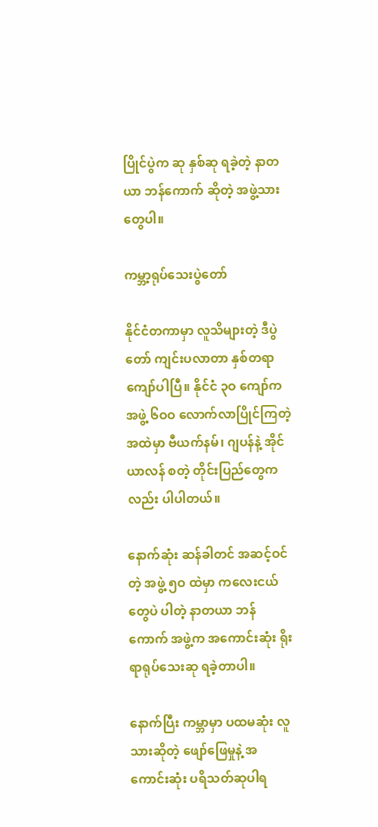ပြိုင်ပွဲက ဆု နှစ်ဆု ရခဲ့တဲ့ နာတယာ ဘန်ကောက် ဆိုတဲ့ အဖွဲ့သားတွေပါ။

ကမ္ဘာ့ရုပ်သေးပွဲတော်

နိုင်ငံတကာမှာ လူသိများတဲ့ ဒီပွဲတော် ကျင်းပလာတာ နှစ်တရာကျော်ပါပြီ။ နိုင်ငံ ၃ဝ ကျော်က အဖွဲ့ ၆ဝဝ လောက်လာပြိုင်ကြတဲ့အထဲမှာ ဗီယက်နမ်၊ ဂျပန်နဲ့ အိုင်ယာလန် စတဲ့ တိုင်းပြည်တွေကလည်း ပါပါတယ်။

နောက်ဆုံး ဆန်ခါတင် အဆင့်ဝင်တဲ့ အဖွဲ့ ၅ဝ ထဲမှာ ကလေးငယ်တွေပဲ ပါတဲ့ နာတယာ ဘန်ကောက် အဖွဲ့က အကောင်းဆုံး ရိုးရာရုပ်သေးဆု ရခဲ့တာပါ။

နောက်ပြီး ကမ္ဘာမှာ ပထမဆုံး လူသားဆိုတဲ့ ဖျော်ဖြေမှုနဲ့ အကောင်းဆုံး ပရိသတ်ဆုပါရ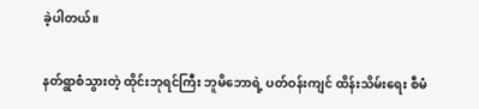ခဲ့ပါတယ်။

နတ်ရွာစံသွားတဲ့ ထိုင်းဘုရင်ကြီး ဘူမိဘောရဲ့ ပတ်ဝန်းကျင် ထိန်းသိမ်းရေး စီမံ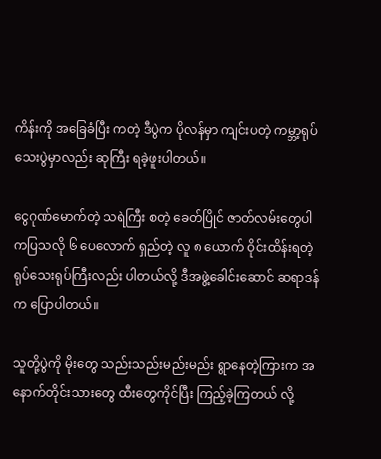ကိန်းကို အခြေခံပြီး ကတဲ့ ဒီပွဲက ပိုလန်မှာ ကျင်းပတဲ့ ကမ္ဘာ့ရုပ်သေးပွဲမှာလည်း ဆုကြီး ရခဲ့ဖူးပါတယ်။

ငွေဂုဏ်မောက်တဲ့ သရဲကြီး စတဲ့ ခေတ်ပြိုင် ဇာတ်လမ်းတွေပါ ကပြသလို ၆ ပေလောက် ရှည်တဲ့ လူ ၈ ယောက် ဝိုင်းထိန်းရတဲ့ ရုပ်သေးရုပ်ကြီးလည်း ပါတယ်လို့ ဒီအဖွဲ့ခေါင်းဆောင် ဆရာဒန်က ပြောပါတယ်။

သူတို့ပွဲကို မိုးတွေ သည်းသည်းမည်းမည်း ရွာနေတဲ့ကြားက အနောက်တိုင်းသားတွေ ထီးတွေကိုင်ပြီး ကြည့်ခဲ့ကြတယ် လို့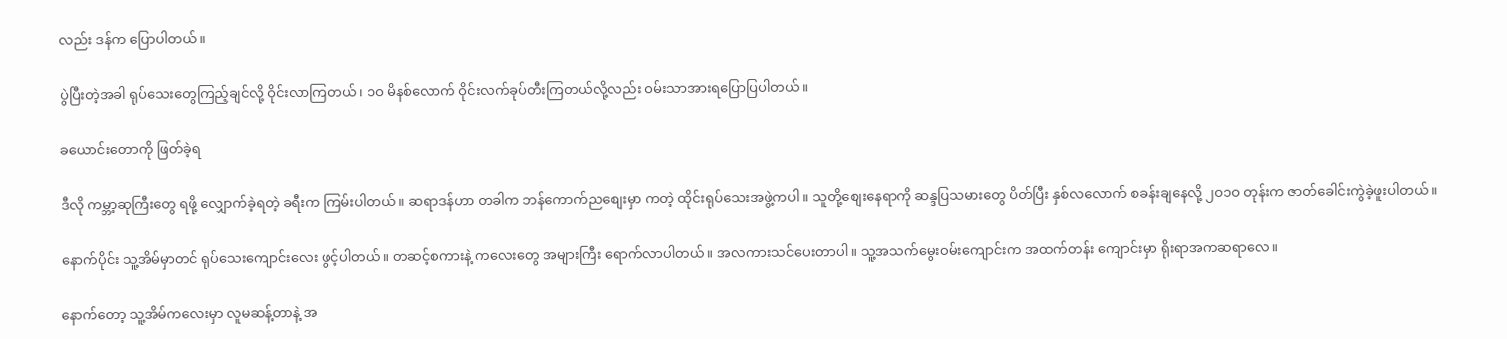လည်း ဒန်က ပြောပါတယ်။

ပွဲပြီးတဲ့အခါ ရုပ်သေးတွေကြည့်ချင်လို့ ဝိုင်းလာကြတယ်၊ ၁ဝ မိနစ်လောက် ဝိုင်းလက်ခုပ်တီးကြတယ်လို့လည်း ဝမ်းသာအားရပြောပြပါတယ်။

ခယောင်းတောကို ဖြတ်ခဲ့ရ

ဒီလို ကမ္ဘာ့ဆုကြီးတွေ ရဖို့ လျှောက်ခဲ့ရတဲ့ ခရီးက ကြမ်းပါတယ်။ ဆရာဒန်ဟာ တခါက ဘန်ကောက်ညစျေးမှာ ကတဲ့ ထိုင်းရုပ်သေးအဖွဲ့ကပါ။ သူတို့စျေးနေရာကို ဆန္ဒပြသမားတွေ ပိတ်ပြီး နှစ်လလောက် စခန်းချနေလို့ ၂ဝ၁ဝ တုန်းက ဇာတ်ခေါင်းကွဲခဲ့ဖူးပါတယ်။

နောက်ပိုင်း သူ့အိမ်မှာတင် ရုပ်သေးကျောင်းလေး ဖွင့်ပါတယ်။ တဆင့်စကားနဲ့ ကလေးတွေ အများကြီး ရောက်လာပါတယ်။ အလကားသင်ပေးတာပါ။ သူ့အသက်မွေးဝမ်းကျောင်းက အထက်တန်း ကျောင်းမှာ ရိုးရာအကဆရာလေ။

နောက်တော့ သူ့အိမ်ကလေးမှာ လူမဆန့်တာနဲ့ အ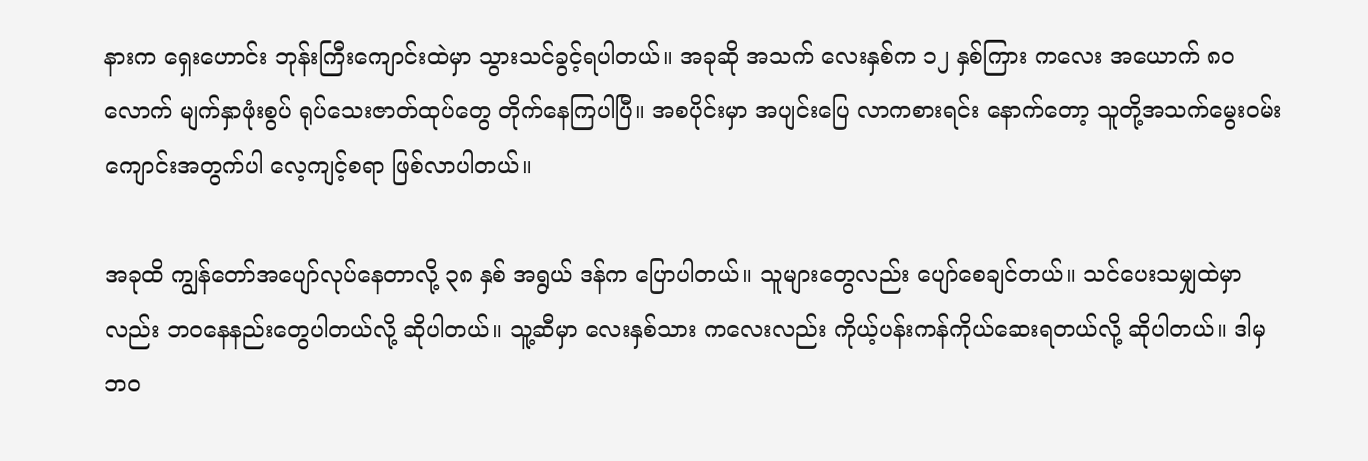နားက ရှေးဟောင်း ဘုန်းကြီးကျောင်းထဲမှာ သွားသင်ခွင့်ရပါတယ်။ အခုဆို အသက် လေးနှစ်က ၁၂ နှစ်ကြား ကလေး အယောက် ၈ဝ လောက် မျက်နှာဖုံးစွပ် ရုပ်သေးဇာတ်ထုပ်တွေ တိုက်နေကြပါပြီ။ အစပိုင်းမှာ အပျင်းပြေ လာကစားရင်း နောက်တော့ သူတို့အသက်မွေးဝမ်းကျောင်းအတွက်ပါ လေ့ကျင့်စရာ ဖြစ်လာပါတယ်။

အခုထိ ကျွန်တော်အပျော်လုပ်နေတာလို့ ၃၈ နှစ် အရွယ် ဒန်က ပြောပါတယ်။ သူများတွေလည်း ပျော်စေချင်တယ်။ သင်ပေးသမျှထဲမှာလည်း ဘဝနေနည်းတွေပါတယ်လို့ ဆိုပါတယ်။ သူ့ဆီမှာ လေးနှစ်သား ကလေးလည်း ကိုယ့်ပန်းကန်ကိုယ်ဆေးရတယ်လို့ ဆိုပါတယ်။ ဒါမှ ဘဝ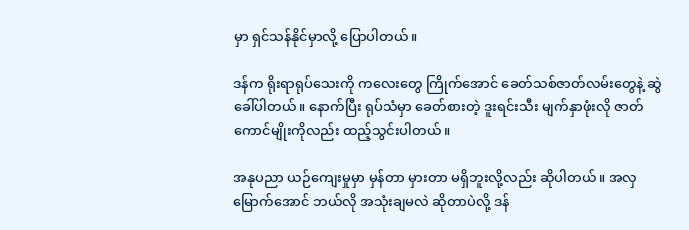မှာ ရှင်သန်နိုင်မှာလို့ ပြောပါတယ်။

ဒန်က ရိုးရာရုပ်သေးကို ကလေးတွေ ကြိုက်အောင် ခေတ်သစ်ဇာတ်လမ်းတွေနဲ့ ဆွဲခေါ်ပါတယ်။ နောက်ပြီး ရုပ်သံမှာ ခေတ်စားတဲ့ ဒူးရင်းသီး မျက်နှာဖုံးလို ဇာတ်ကောင်မျိုးကိုလည်း ထည့်သွင်းပါတယ်။

အနုပညာ ယဉ်ကျေးမှုမှာ မှန်တာ မှားတာ မရှိဘူးလို့လည်း ဆိုပါတယ်။ အလှမြောက်အောင် ဘယ်လို အသုံးချမလဲ ဆိုတာပဲလို့ ဒန်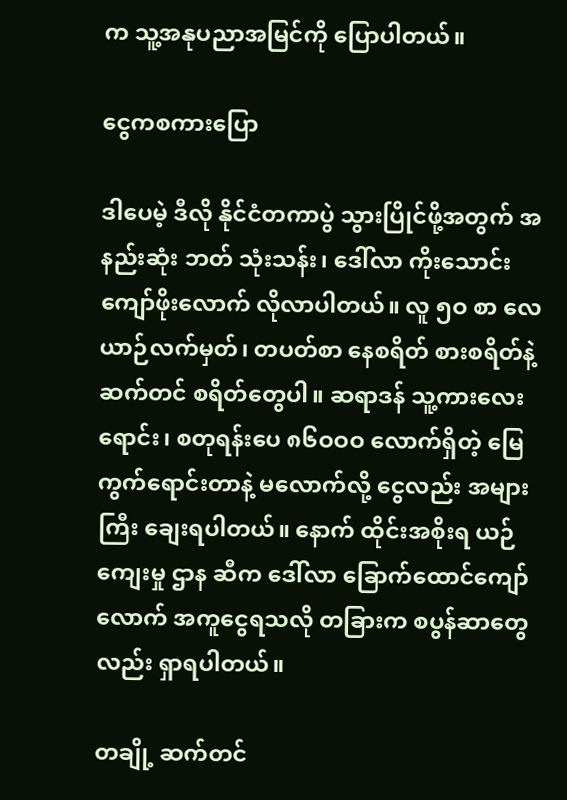က သူ့အနုပညာအမြင်ကို ပြောပါတယ်။

ငွေကစကားပြော

ဒါပေမဲ့ ဒီလို နိုင်ငံတကာပွဲ သွားပြိုင်ဖို့အတွက် အနည်းဆုံး ဘတ် သုံးသန်း၊ ဒေါ်လာ ကိုးသောင်းကျော်ဖိုးလောက် လိုလာပါတယ်။ လူ ၅ဝ စာ လေယာဉ်လက်မှတ်၊ တပတ်စာ နေစရိတ် စားစရိတ်နဲ့ ဆက်တင် စရိတ်တွေပါ။ ဆရာဒန် သူ့ကားလေးရောင်း၊ စတုရန်းပေ ၈၆ဝဝဝ လောက်ရှိတဲ့ မြေကွက်ရောင်းတာနဲ့ မလောက်လို့ ငွေလည်း အများကြီး ချေးရပါတယ်။ နောက် ထိုင်းအစိုးရ ယဉ်ကျေးမှု ဌာန ဆီက ဒေါ်လာ ခြောက်ထောင်ကျော်လောက် အကူငွေရသလို တခြားက စပွန်ဆာတွေလည်း ရှာရပါတယ်။

တချို့ ဆက်တင်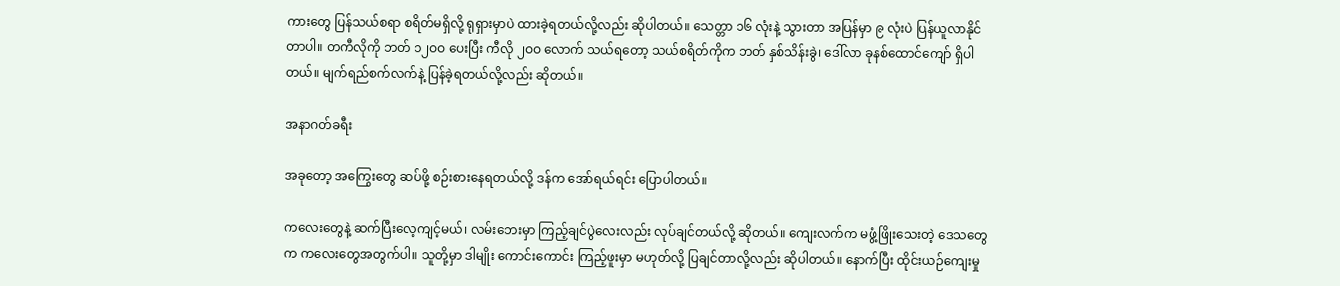ကားတွေ ပြန်သယ်စရာ စရိတ်မရှိလို့ ရုရှားမှာပဲ ထားခဲ့ရတယ်လို့လည်း ဆိုပါတယ်။ သေတ္တာ ၁၆ လုံးနဲ့ သွားတာ အပြန်မှာ ၉ လုံးပဲ ပြန်ယူလာနိုင်တာပါ။ တကီလိုကို ဘတ် ၁၂ဝဝ ပေးပြီး ကီလို ၂ဝဝ လောက် သယ်ရတော့ သယ်စရိတ်ကိုက ဘတ် နှစ်သိန်းခွဲ၊ ဒေါ်လာ ခုနစ်ထောင်ကျော် ရှိပါတယ်။ မျက်ရည်စက်လက်နဲ့ ပြန်ခဲ့ရတယ်လို့လည်း ဆိုတယ်။

အနာဂတ်ခရီး

အခုတော့ အကြွေးတွေ ဆပ်ဖို့ စဉ်းစားနေရတယ်လို့ ဒန်က အော်ရယ်ရင်း ပြောပါတယ်။

ကလေးတွေနဲ့ ဆက်ပြီးလေ့ကျင့်မယ်၊ လမ်းဘေးမှာ ကြည့်ချင်ပွဲလေးလည်း လုပ်ချင်တယ်လို့ ဆိုတယ်။ ကျေးလက်က မဖွံ့ဖြိုးသေးတဲ့ ဒေသတွေက ကလေးတွေအတွက်ပါ။ သူတို့မှာ ဒါမျိုး ကောင်းကောင်း ကြည့်ဖူးမှာ မဟုတ်လို့ ပြချင်တာလို့လည်း ဆိုပါတယ်။ နောက်ပြီး ထိုင်းယဉ်ကျေးမှု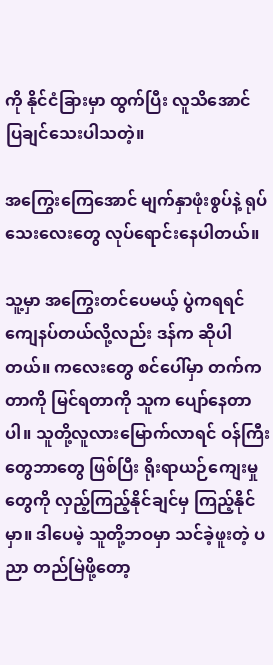ကို နိုင်ငံခြားမှာ ထွက်ပြီး လူသိအောင် ပြချင်သေးပါသတဲ့။

အကြွေးကြေအောင် မျက်နှာဖုံးစွပ်နဲ့ ရုပ်သေးလေးတွေ လုပ်ရောင်းနေပါတယ်။

သူ့မှာ အကြွေးတင်ပေမယ့် ပွဲကရရင် ကျေနပ်တယ်လို့လည်း ဒန်က ဆိုပါတယ်။ ကလေးတွေ စင်ပေါ်မှာ တက်ကတာကို မြင်ရတာကို သူက ပျော်နေတာပါ။ သူတို့လူလားမြောက်လာရင် ဝန်ကြီးတွေဘာတွေ ဖြစ်ပြီး ရိုးရာယဉ်ကျေးမှုတွေကို လှည့်ကြည့်နိုင်ချင်မှ ကြည့်နိုင်မှာ။ ဒါပေမဲ့ သူတို့ဘဝမှာ သင်ခဲ့ဖူးတဲ့ ပညာ တည်မြဲဖို့တော့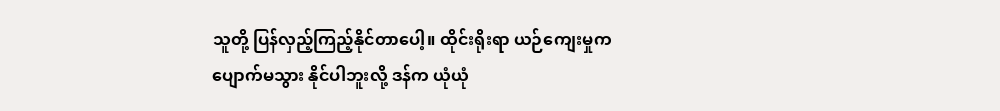သူတို့ ပြန်လှည့်ကြည့်နိုင်တာပေါ့။ ထိုင်းရိုးရာ ယဉ်ကျေးမှုက ပျောက်မသွား နိုင်ပါဘူးလို့ ဒန်က ယုံယုံ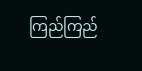ကြည်ကြည်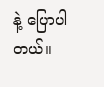နဲ့ ပြောပါတယ်။